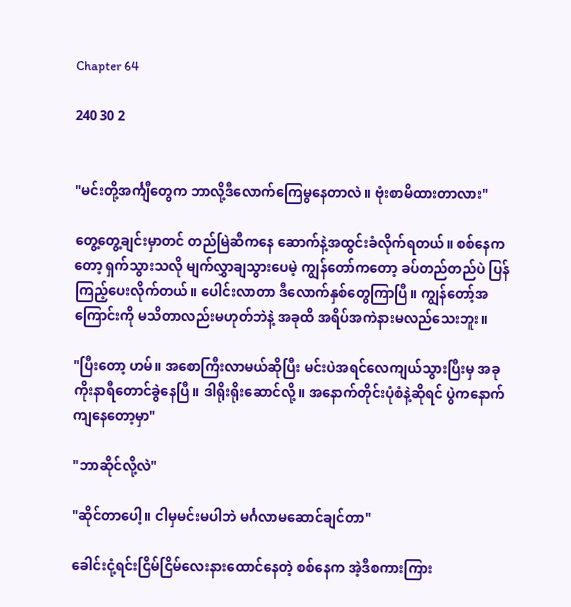Chapter 64

240 30 2


"မင်းတို့အင်္ကျီတွေက ဘာလို့ဒီလောက်ကြေမွနေတာလဲ။ ဗုံးစာမိထားတာလား"

တွေ့တွေ့ချင်းမှာတင် တည်မြဲဆီကနေ ဆောက်နဲ့အထွင်းခံလိုက်ရတယ်။ စစ်နေကတော့ ရှက်သွားသလို မျက်လွှာချသွားပေမဲ့ ကျွန်တော်ကတော့ ခပ်တည်တည်ပဲ ပြန်ကြည့်ပေးလိုက်တယ်။ ပေါင်းလာတာ ဒီလောက်နှစ်တွေကြာပြီ။ ကျွန်တော့်အကြောင်းကို မသိတာလည်းမဟုတ်ဘဲနဲ့ အခုထိ အရိပ်အကဲနားမလည်သေးဘူး။

"ပြီးတော့ ဟမ်။ အစောကြီးလာမယ်ဆိုပြီး မင်းပဲအရင်လေကျယ်သွားပြီးမှ အခုကိုးနာရီတောင်ခွဲနေပြီ။ ဒါရိုးရိုးဆောင်လို့။ အနောက်တိုင်းပုံစံနဲ့ဆိုရင် ပွဲကနောက်ကျနေတော့မှာ"

"ဘာဆိုင်လို့လဲ"

"ဆိုင်တာပေါ့။ ငါမှမင်းမပါဘဲ မင်္ဂလာမဆောင်ချင်တာ"

ခေါင်းငုံ့ရင်းငြိမ်ငြိမ်လေးနားထောင်နေတဲ့ စစ်နေက အဲ့ဒီစကားကြား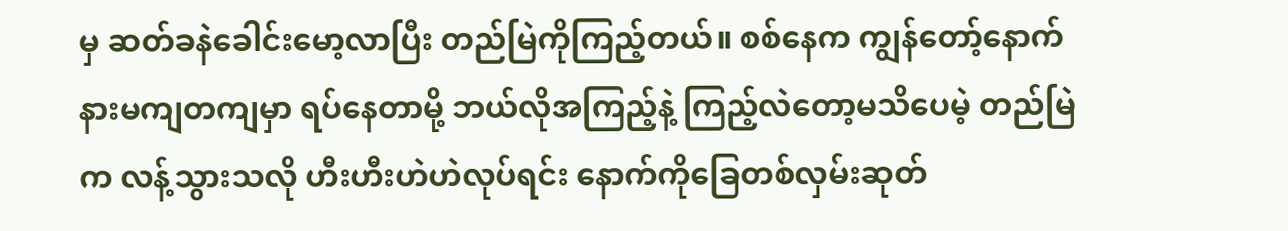မှ ဆတ်ခနဲခေါင်းမော့လာပြီး တည်မြဲကိုကြည့်တယ်။ စစ်နေက ကျွန်တော့်နောက်နားမကျတကျမှာ ရပ်နေတာမို့ ဘယ်လိုအကြည့်နဲ့ ကြည့်လဲတော့မသိပေမဲ့ တည်မြဲက လန့်သွားသလို ဟီးဟီးဟဲဟဲလုပ်ရင်း နောက်ကိုခြေတစ်လှမ်းဆုတ်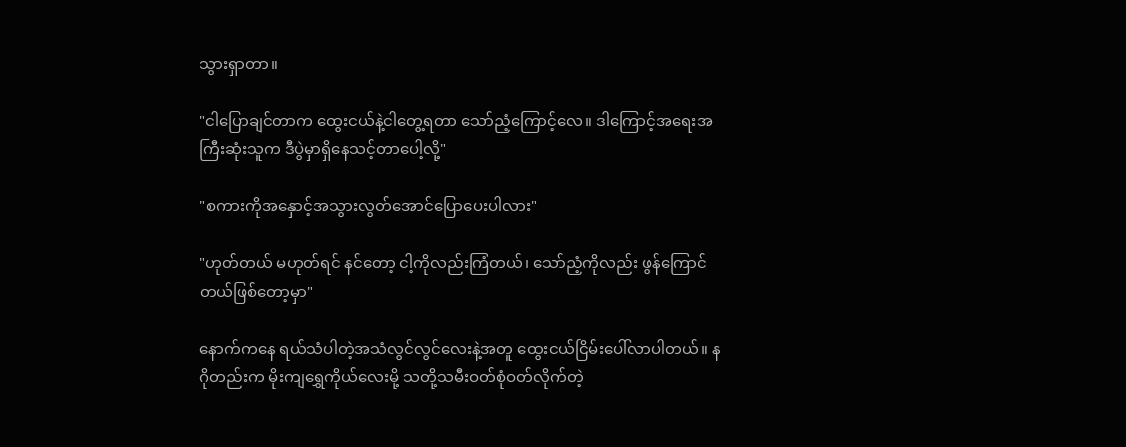သွားရှာတာ။

"ငါပြောချင်တာက ထွေးငယ်နဲ့ငါတွေ့ရတာ သော်ညံ့ကြောင့်လေ။ ဒါကြောင့်အရေးအကြီးဆုံးသူက ဒီပွဲမှာရှိနေသင့်တာပေါ့လို့"

"စကားကိုအနှောင့်အသွားလွတ်အောင်ပြောပေးပါလား"

"ဟုတ်တယ် မဟုတ်ရင် နင်တော့ ငါ့ကိုလည်းကြံတယ်၊ သော်ညံ့ကိုလည်း ဖွန်ကြောင်တယ်ဖြစ်တော့မှာ"

နောက်ကနေ ရယ်သံပါတဲ့အသံလွင်လွင်လေးနဲ့အတူ ထွေးငယ်ငြိမ်းပေါ်လာပါတယ်။ နဂိုတည်းက မိုးကျရွှေကိုယ်လေးမို့ သတို့သမီးဝတ်စုံဝတ်လိုက်တဲ့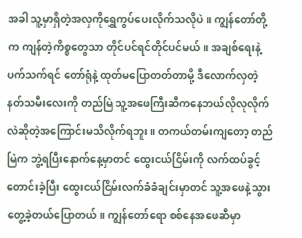အခါ သူ့မှာရှိတဲ့အလှကိုရွှေကွပ်ပေးလိုက်သလိုပဲ။ ကျွန်တော်တို့က ကျန်တဲ့ကိစ္စတွေသာ တိုင်ပင်ရင်တိုင်ပင်မယ်။ အချစ်ရေးနဲ့ပက်သက်ရင် တော်ရုံနဲ့ ထုတ်မပြောတတ်တာမို့ ဒီလောက်လှတဲ့နတ်သမီးလေးကို တည်မြဲ သူ့အဖေကြီးဆီကနေဘယ်လိုလုလိုက်လဲဆိုတဲ့အကြောင်းမသိလိုက်ရဘူး။ တကယ်တမ်းကျတော့ တည်မြဲက ဘွဲ့ရပြီးနောက်နေ့မှာတင် ထွေးငယ်ငြိမ်းကို လက်ထပ်ခွင့်တောင်းခဲ့ပြီး ထွေးငယ်ငြိမ်းလက်ခံခံချင်းမှာတင် သူ့အဖေနဲ့သွားတွေ့ခဲ့တယ်ပြောတယ်။ ကျွန်တော်ရော စစ်နေအဖေဆီမှာ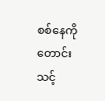စစ်နေကို တောင်းသင့်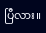ပြီလား။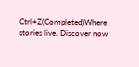Ctrl+Z(Completed)Where stories live. Discover now